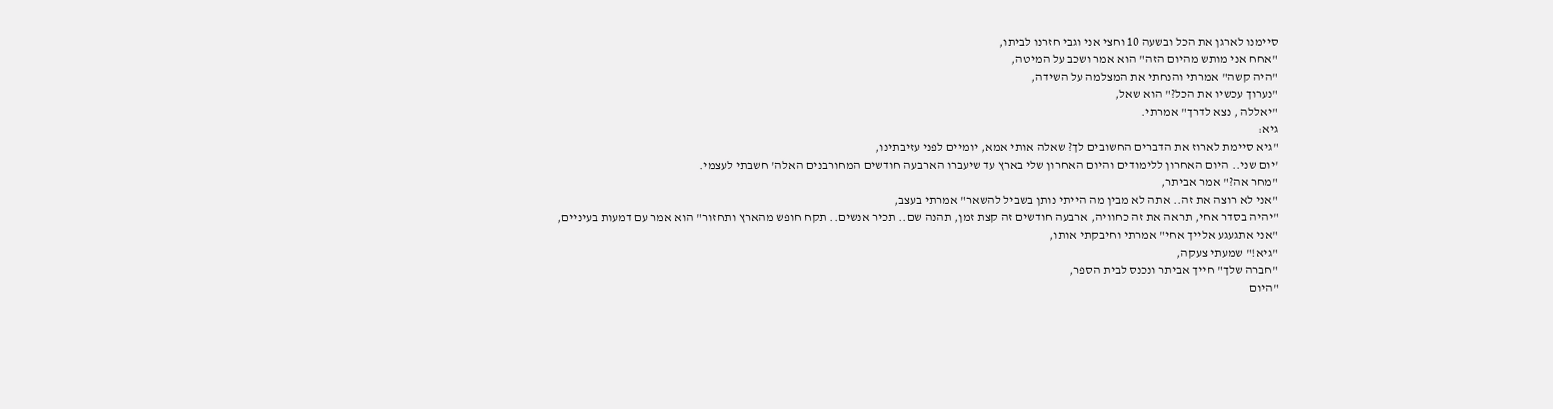סיימנו לארגן את הכל ובשעה 10 וחצי אני וגבי חזרנו לביתו,
"אחח אני מותש מהיום הזה" הוא אמר ושכב על המיטה,
"היה קשה" אמרתי והנחתי את המצלמה על השידה,
"נערוך עכשיו את הכל?" הוא שאל,
"יאללה , נצא לדרך" אמרתי.
גיא:
"גיא סיימת לארוז את הדברים החשובים לך? שאלה אותי אמא, יומיים לפני עזיבתינו,
'יום שני.. היום האחרון ללימודים והיום האחרון שלי בארץ עד שיעברו הארבעה חודשים המחורבנים האלה' חשבתי לעצמי.
"מחר אה?" אמר אביתר,
"אני לא רוצה את זה.. אתה לא מבין מה הייתי נותן בשביל להשאר" אמרתי בעצב,
"יהיה בסדר אחי, תראה את זה כחוויה, ארבעה חודשים זה קצת זמן, תהנה שם.. תכיר אנשים.. תקח חופש מהארץ ותחזור" הוא אמר עם דמעות בעיניים,
"אני אתגעגע אלייך אחי" אמרתי וחיבקתי אותו,
"גיא!" שמעתי צעקה,
"חברה שלך" חייך אביתר ונכנס לבית הספר,
"היום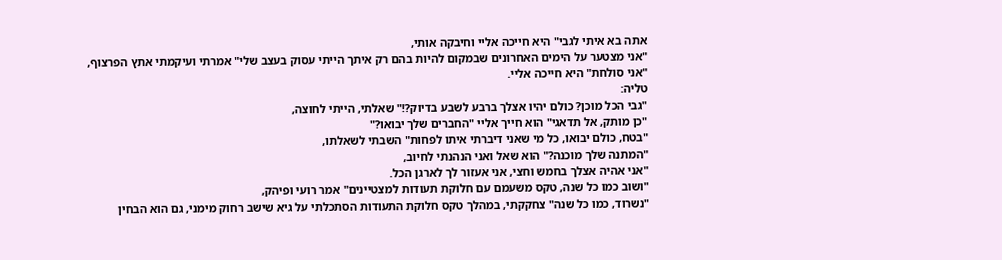אתה בא איתי לגבי" היא חייכה אליי וחיבקה אותי,
"אני מצטער על הימים האחרונים שבמקום להיות בהם רק איתך הייתי עסוק בעצב שלי" אמרתי ועיקמתי אתץ הפרצוף,
"אני סולחת" היא חייכה אליי.
טליה:
"גבי הכל מוכן? כולם יהיו אצלך ברבע לשבע בדיוק?!" שאלתי, הייתי לחוצה,
"כן מותק, אל תדאגי" הוא חייך אליי "החברים שלך יבואו?"
"בטח, כולם יבואו, כל מי שאני דיברתי איתו לפחות" השבתי לשאלתו,
"המתנה שלך מוכנה?" הוא שאל ואני הנהנתי לחיוב,
"אני אהיה אצלך בחמש וחצי, אני אעזור לך לארגן הכל.
"ושוב כמו כל שנה, טקס משעמם עם חלוקת תעודות למצטיינים" אמר רועי ופיהק,
"נשרוד, כמו כל שנה" צחקקתי, במהלך טקס חלוקת התעודות הסתכלתי על גיא שישב רחוק מימני, גם הוא הבחין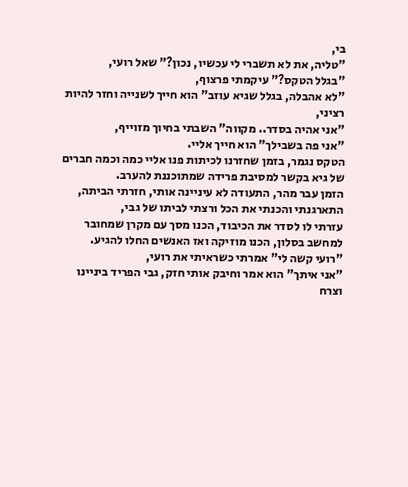בי,
"טליה, את לא תשברי לי עכשיו, נכון?" שאל רועי,
"בגלל הטקס?" עיקמתי פרצוף,
"לא אהבלה, בגלל שגיא עוזב" הוא חייך לשנייה וחזר להיות רציני,
"אני אהיה בסדר.. מקווה" השבתי בחיוך מזוייף,
"אני פה בשבילך" הוא חייך אליי.
הטקס נגמר, בזמן שחזרנו לכיתות פנו אליי כמה וכמה חברים של גיא בקשר למסיבת פרידה שמתוכננת להערב.
הזמן עבר מהר, התעודה לא עיניינה אותי, חזרתי הביתה, התארגנתי והכנתי את הכל ורצתי לביתו של גבי,
עזרתי לו לסדר את הכיבוד, הכנו מסך עם מקרן שמחובר למחשב בסלון, הכנו מוזיקה ואז האנשים החלו להגיע.
"רועי קשה לי" אמרתי כשראיתי את רועי,
"אני איתך" הוא אמר וחיבק אותי חזק, גבי הפריד ביניינו וצרח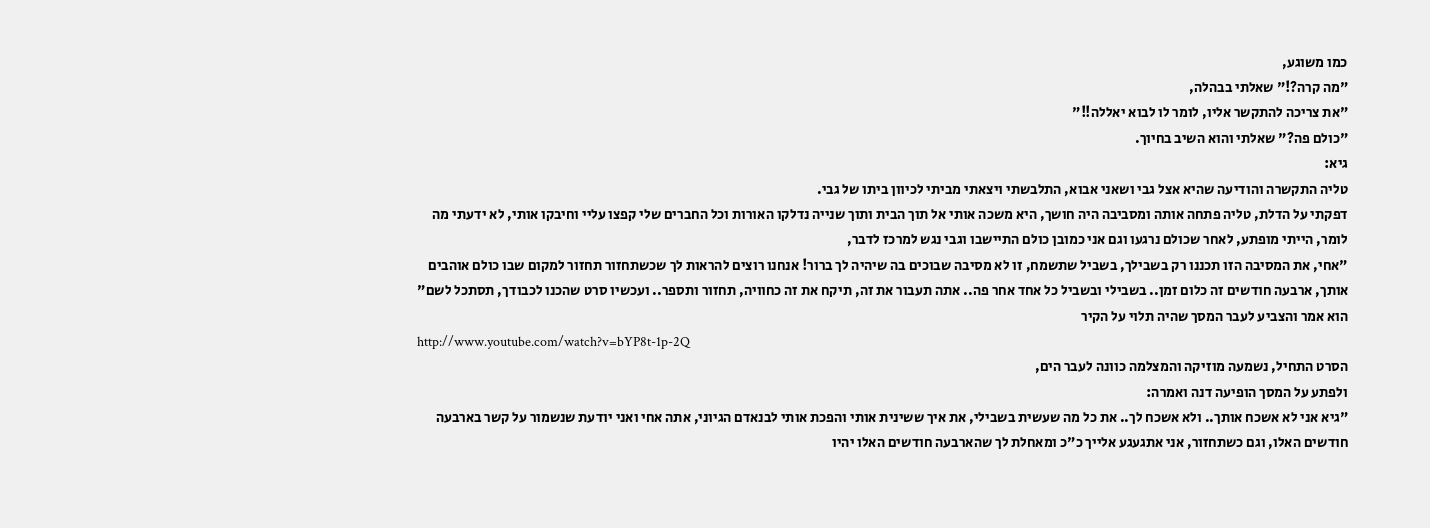כמו משוגע,
"מה קרה?!" שאלתי בבהלה,
"את צריכה להתקשר אליו, לומר לו לבוא יאללה!!"
"כולם פה?" שאלתי והוא השיב בחיוך.
גיא:
טליה התקשרה והודיעה שהיא אצל גבי ושאני אבוא, התלבשתי ויצאתי מביתי לכיוון ביתו של גבי.
דפקתי על הדלת, טליה פתחה אותה ומסביבה היה חושך, היא משכה אותי אל תוך הבית ותוך שנייה נדלקו האורות וכל החברים שלי קפצו עליי וחיבקו אותי, לא ידעתי מה לומר, הייתי מופתע, לאחר שכולם נרגעו וגם אני כמובן כולם התיישבו וגבי נגש למרכז לדבר,
"אחי, את המסיבה הזו תכננו רק בשבילך, בשביל שתשמח, זו לא מסיבה שבוכים בה שיהיה לך ברור! אנחנו רוצים להראות לך שכשתחזור תחזור למקום שבו כולם אוהבים אותך, ארבעה חודשים זה כלום זמן.. בשבילי ובשביל כל אחד אחר פה.. אתה תעבור את זה, תיקח את זה כחוויה, תחזור ותספר.. ועכשיו סרט שהכנו לכבודך, תסתכל לשם" הוא אמר והצביע לעבר המסך שהיה תלוי על הקיר
http://www.youtube.com/watch?v=bYP8t-1p-2Q
הסרט התחיל, נשמעה מוזיקה והמצלמה כוונה לעבר הים,
ולפתע על המסך הופיעה דנה ואמרה:
"גיא אני לא אשכח אותך.. ולא אשכח לך.. את כל מה שעשית בשבילי, את איך ששינית אותי והפכת אותי לבנאדם הגיוני, אתה אחי ואני יודעת שנשמור על קשר בארבעה חודשים האלו, וגם כשתחזור, אני אתגעגע אלייך כ"כ ומאחלת לך שהארבעה חודשים האלו יהיו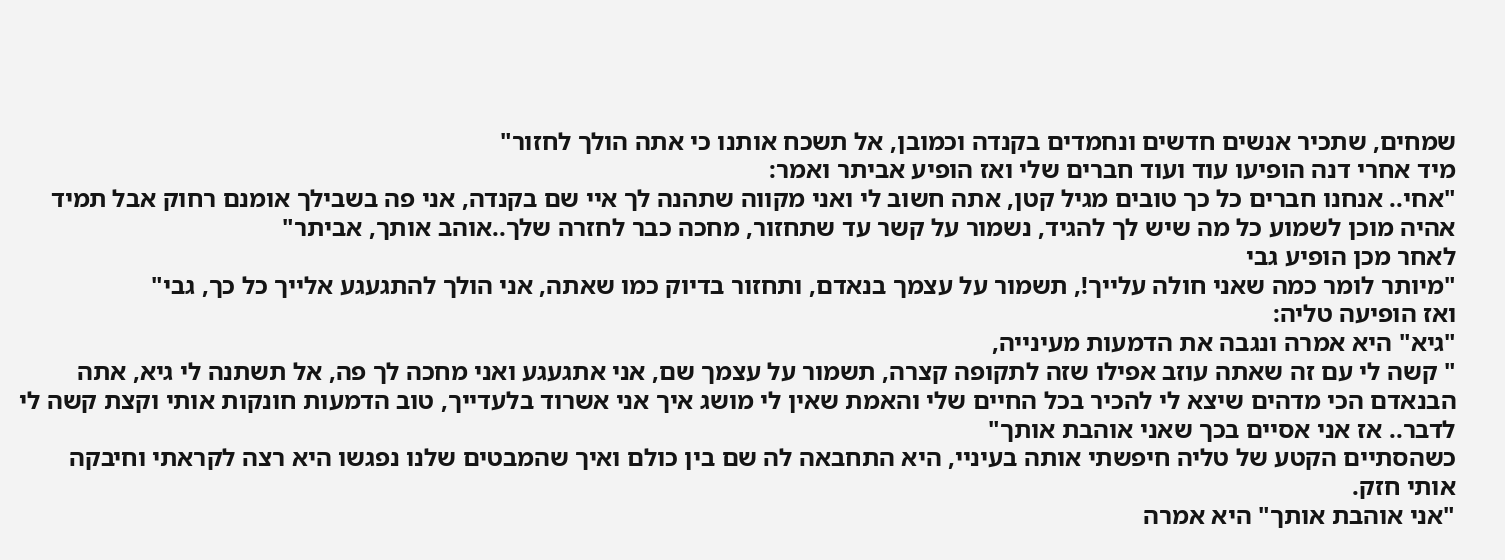שמחים, שתכיר אנשים חדשים ונחמדים בקנדה וכמובן, אל תשכח אותנו כי אתה הולך לחזור"
מיד אחרי דנה הופיעו עוד ועוד חברים שלי ואז הופיע אביתר ואמר:
"אחי.. אנחנו חברים כל כך טובים מגיל קטן, אתה חשוב לי ואני מקווה שתהנה לך איי שם בקנדה, אני פה בשבילך אומנם רחוק אבל תמיד אהיה מוכן לשמוע כל מה שיש לך להגיד, נשמור על קשר עד שתחזור, מחכה כבר לחזרה שלך..אוהב אותך, אביתר"
לאחר מכן הופיע גבי
"מיותר לומר כמה שאני חולה עלייך!, תשמור על עצמך בנאדם, ותחזור בדיוק כמו שאתה, אני הולך להתגעגע אלייך כל כך, גבי"
ואז הופיעה טליה:
"גיא" היא אמרה ונגבה את הדמעות מעינייה,
" קשה לי עם זה שאתה עוזב אפילו שזה לתקופה קצרה, תשמור על עצמך שם, אני אתגעגע ואני מחכה לך פה, אל תשתנה לי גיא, אתה הבנאדם הכי מדהים שיצא לי להכיר בכל החיים שלי והאמת שאין לי מושג איך אני אשרוד בלעדייך, טוב הדמעות חונקות אותי וקצת קשה לי לדבר.. אז אני אסיים בכך שאני אוהבת אותך"
כשהסתיים הקטע של טליה חיפשתי אותה בעיניי, היא התחבאה לה שם בין כולם ואיך שהמבטים שלנו נפגשו היא רצה לקראתי וחיבקה אותי חזק.
"אני אוהבת אותך" היא אמרה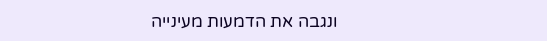ונגבה את הדמעות מעינייה